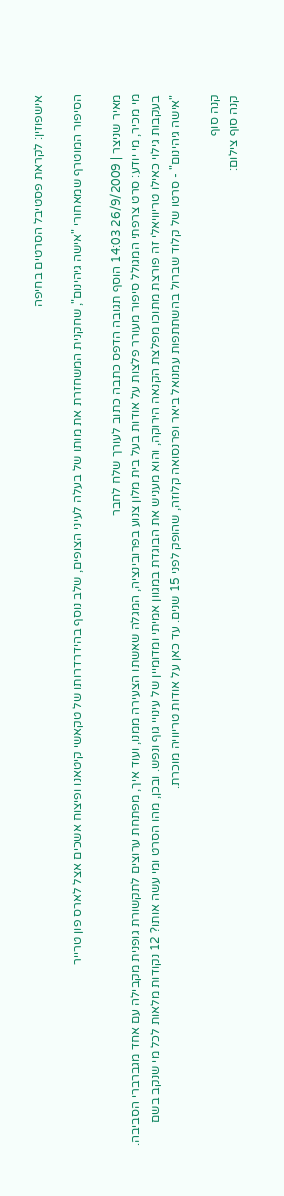אישפוזין: לקראת פסטיבל הסרטים בחיפה

הסיפור המוטרף שמאחורי "אישה גיהינום", שחקנית המשחזרת את מותו של בעלה לעיני הצופים, שלב נוסף בהידרדרותו של טקאשי קיטאנו ופיצוח אשכים אצל לארס פון טרייר

מאיר שניצר | 26/9/2009 14:03 הוסף תגובה הדפס כתבה כתוב לעורך שלח לחבר
מי מכיר, מי יודע: סרט צרפתי המגולל סיפור מעורר פלצות על אודות בעל בית מלון צנוע בפרובינציה, המגלה שאשתו הצעירה ממנו, ועוד איך, מפתחת ערוצים לתקשורת גופנית מקבילה עם אחד מגברברי הסביבה. בעקבות גילוי כאילו טריוויאלי זה פורצת מתוכו מפלצת הקנאה הירוקה, והוא מעניש את הבוגדת במגוון אמיתי ומדומיין של עינויי גוף ונפש. ובכן, מהו הסרט ומי עשה אותו? 12 נקודות מלאות לכל מי שנקב בשם "אישה גיהינום" - סרטו של קלוד שברול בהשתתפות עמנואל ביאר ופרנסואה קלוזה, שהופק לפני 15 שנים. עד כאן על אודות טריוויה מוכרת.

קנה סוף
קנה סוף צילום: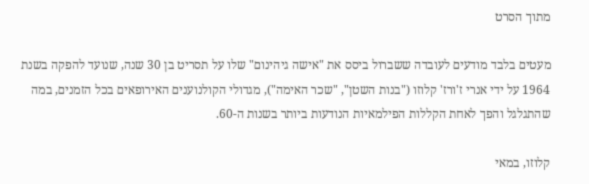מתוך הסרט

מעטים בלבד מודעים לעובדה ששברול ביסס את "אישה גיהינום" שלו על תסריט בן 30 שנה, שנועד להפקה בשנת 1964 על ידי אנרי ז'ורז' קלוזו ("בנות השטן", "שכר האימה"), מגדולי הקולנוענים האירופאים בכל הזמנים, במה שהתגלגל והפך לאחת הקללות הפילמאיות הנודעות ביותר בשנות ה-60.

קלוזו, במאי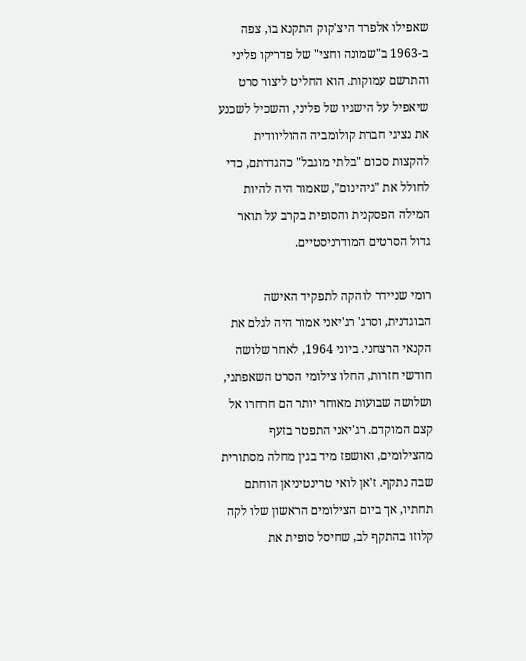שאפילו אלפרד היצ'קוק התקנא בו, צפה ב-1963 ב"שמונה וחצי" של פדריקו פליני והתרשם עמוקות. הוא החליט ליצור סרט שיאפיל על הישגיו של פליני, והשכיל לשכנע את נציגי חברת קולומביה ההוליוודית להקצות סכום "בלתי מוגבל" כהגדרתם, כדי לחולל את "גיהינום", שאמור היה להיות המילה הפסקנית והסופית בקרב על תואר גדול הסרטים המודרניסטיים.

רומי שניידר לוהקה לתפקיד האישה הבוגדנית, וסרג' רג'יאני אמור היה לגלם את הקנאי הרצחני. ביוני 1964, לאחר שלושה חודשי חזרות, החלו צילומי הסרט השאפתני, ושלושה שבועות מאוחר יותר הם חרחרו אל קצם המוקדם. רג'יאני התפטר בזעף מהצילומים, ואושפז מיד בגין מחלה מסתורית שבה נתקף. ז'אן לואי טרינטיניאן הוחתם תחתיו, אך ביום הצילומים הראשון שלו לקה קלוזו בהתקף לב, שחיסל סופית את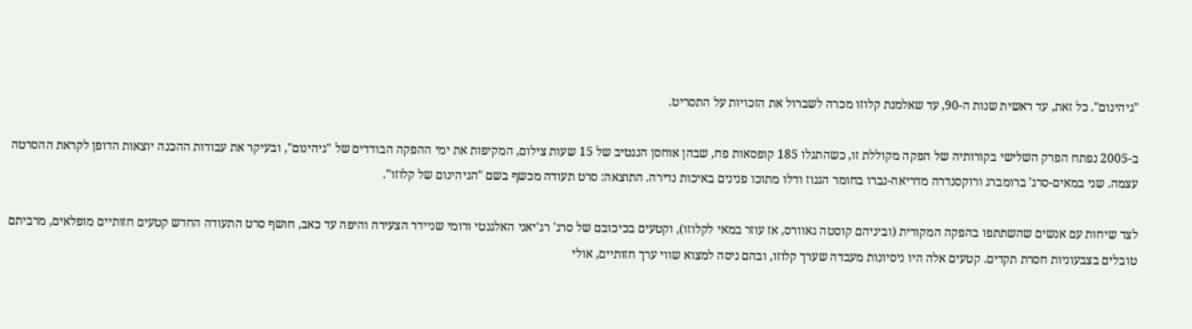"גיהינום". כל זאת, עד ראשית שנות ה-90, עד שאלמנת קלוזו מכרה לשברול את הזכויות על התסריט.

ב-2005 נפתח הפרק השלישי בקורותיה של הפקה מקוללת זו, כשהתגלו 185 קופסאות פח, שבהן אוחסן הנגטיב של 15 שעות צילום, המקיפות את ימי ההפקה הבודדים של "גיהינום", ובעיקר את עבודות ההכנה יוצאות הדופן לקראת ההסרטה עצמה. שני במאים-סרג' ברומברג ורוקסנדרה מדריאה-נברו בחומר הגנוז ודלו מתוכו פנינים באיכות נדירה. התוצאה: סרט תעודה מכשף בשם "הגיהינום של קלוזו".

לצד שיחות עם אנשים שהשתתפו בהפקה המקורית (וביניהם קוסטה גאוורס, אז עוזר במאי לקלוזו), וקטעים בכיכובם של סרג' רג'יאני האלגנטי ורומי שניידר הצעירה והיפה עד כאב, חושף סרט התעודה החדש קטעים חזותיים מופלאים, מרביתם טובלים בצבעוניות חסרת תקדים. קטעים אלה היו ניסיונות מעבדה שערך קלוזו, ובהם ניסה למצוא שווי ערך חזותיים, אולי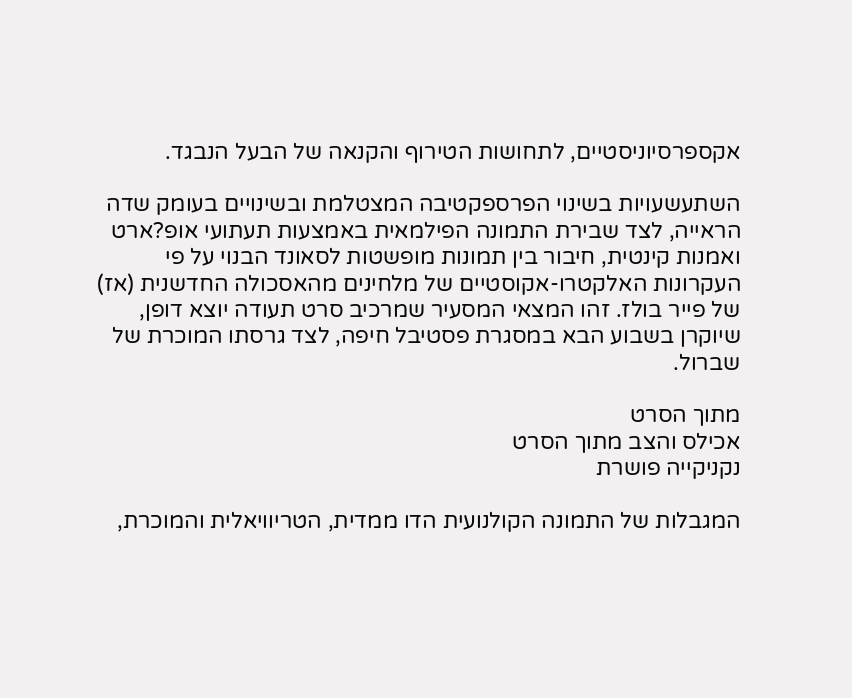אקספרסיוניסטיים, לתחושות הטירוף והקנאה של הבעל הנבגד.

השתעשעויות בשינוי הפרספקטיבה המצטלמת ובשינויים בעומק שדה הראייה, לצד שבירת התמונה הפילמאית באמצעות תעתועי אופ?ארט ואמנות קינטית, חיבור בין תמונות מופשטות לסאונד הבנוי על פי העקרונות האלקטרו-אקוסטיים של מלחינים מהאסכולה החדשנית (אז) של פייר בולז. זהו המצאי המסעיר שמרכיב סרט תעודה יוצא דופן, שיוקרן בשבוע הבא במסגרת פסטיבל חיפה, לצד גרסתו המוכרת של שברול.

מתוך הסרט
אכילס והצב מתוך הסרט
נקניקייה פושרת

המגבלות של התמונה הקולנועית הדו ממדית, הטריוויאלית והמוכרת,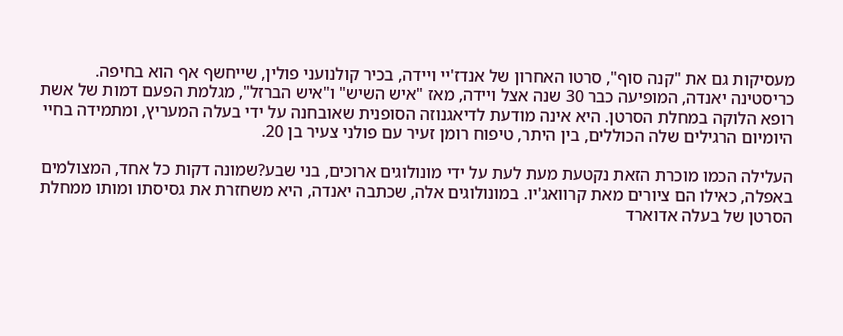מעסיקות גם את "קנה סוף", סרטו האחרון של אנדז'יי ויידה, בכיר קולנועני פולין, שייחשף אף הוא בחיפה. כריסטינה יאנדה, המופיעה כבר 30 שנה אצל ויידה, מאז "איש השיש" ו"איש הברזל", מגלמת הפעם דמות של אשת רופא הלוקה במחלת הסרטן. היא אינה מודעת לדיאגנוזה הסופנית שאובחנה על ידי בעלה המעריץ, ומתמידה בחיי היומיום הרגילים שלה הכוללים, בין היתר, טיפוח רומן זעיר עם פולני צעיר בן 20.

העלילה הכמו מוכרת הזאת נקטעת מעת לעת על ידי מונולוגים ארוכים, בני שבע?שמונה דקות כל אחד, המצולמים באפלה, כאילו הם ציורים מאת קרוואג'יו. במונולוגים אלה, שכתבה יאנדה, היא משחזרת את גסיסתו ומותו ממחלת הסרטן של בעלה אדוארד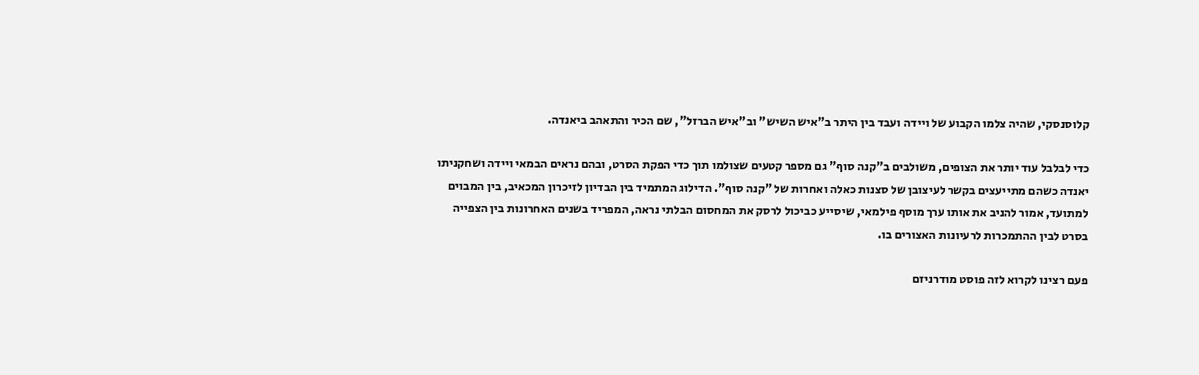קלוסנסקי, שהיה צלמו הקבוע של ויידה ועבד בין היתר ב"איש השיש" וב"איש הברזל", שם הכיר והתאהב ביאנדה.

כדי לבלבל עוד יותר את הצופים, משולבים ב"קנה סוף" גם מספר קטעים שצולמו תוך כדי הפקת הסרט, ובהם נראים הבמאי ויידה ושחקניתו יאנדה כשהם מתייעצים בקשר לעיצובן של סצנות כאלה ואחרות של "קנה סוף". הדילוג המתמיד בין הבדיון לזיכרון המכאיב, בין המבוים למתועד, אמור להניב את אותו ערך מוסף פילמאי, שיסייע כביכול לרסק את המחסום הבלתי נראה, המפריד בשנים האחרונות בין הצפייה בסרט לבין ההתמכרות לרעיונות האצורים בו.

פעם רצינו לקרוא לזה פוסט מודרניזם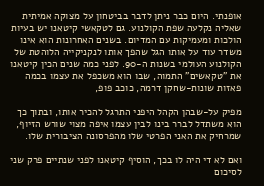אופנתי. היום כבר ניתן לדבר בביטחון על מצוקה אמיתית שאליה נקלעה שפת הקולנוע. גם לטקאשי קיטאנו יש בעיות הולכות ומעמיקות עם המדיום. בשנים האחרונות הוא אינו משדר עוד על אותו הגל שהפך אותו לנקניקייה הלוהטת של הקולנוע העולמי בשנות ה-90. לפני כמה שנים הכין קיטאנו את "טקאשים" התמוה, שבו הוא משכפל את עצמו בכמה פאזות שונות-שחקן דרמה, כוכב פופ,

מפיק על-שבהן הקהל היפני התרגל להכיר אותו, ובתוך כך הוא משתדל לברר בינו לבין עצמו איפה מצוי שורש הזיוף, שמרחיק את האני הפרטי שלו מהפרסונה הציבורית שלו.

ואם לא די היה לו בכך, הוסיף קיטאנו לפני שנתיים פרק שני לסיכום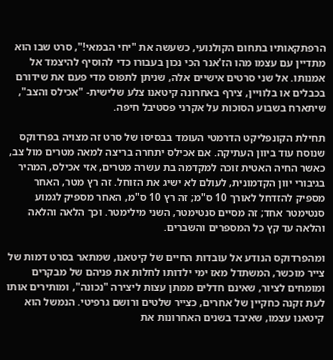הרפתקאותיו בתחום הקולנועי, כשעשה את "יחי הבמאי!", סרט שבו הוא מתדיין עם עצמו מהו הז'אנר הכי נכון בעבורו כדי להוסיף להיצמד אל אמנותו. אל שני סרטים אישיים אלה, שניתן לתפוס מדי פעם את שידורם בכבלים או בלוויין, צירף באחרונה קיטאנו צלע שלישית- "אכילס והצב", שיתארח בשבוע הסוכות על אקרני פסטיבל חיפה.

תחילת הקונפליקט הדרמטי העומד בבסיסו של סרט זה מצויה בפרדוקס שנוסח עוד ביוון העתיקה. אם אכילס יתחרה בריצה למאה מטרים מול צב, כאשר החיה האטית זוכה למקדמה בת עשרה מטרים, אזי אכילס, המהיר בגיבורי יוון הקדמונית, לעולם לא ישיג את הזוחל. זה רץ מטר, האחר מספיק להזדחל לאורך 10 ס"מ; זה רץ 10 ס"מ, האחר מספיק לגמוע סנטימטר אחד; זה מסיים סנטימטר, השני מילימטר. וכך הלאה והלאה והלאה עד קץ כל המספרים והשברים.

ומהפרדוקס הנודע אל עובדות החיים של קיטאנו, שמתאר בסרט דמות של צייר מוכשר, המשתדל מאז ימי ילדותו לחלות את פניהם של מבקרים ומומחים לציור, שאינם חדלים ממתן עצות ליצירה "נכונה", ומותירים אותו לעת זקנה כחקיין של אחרים, כצייר שלטים ורושם גרפיטי. הנמשל הוא קיטאנו עצמו, שאיבד בשנים האחרונות את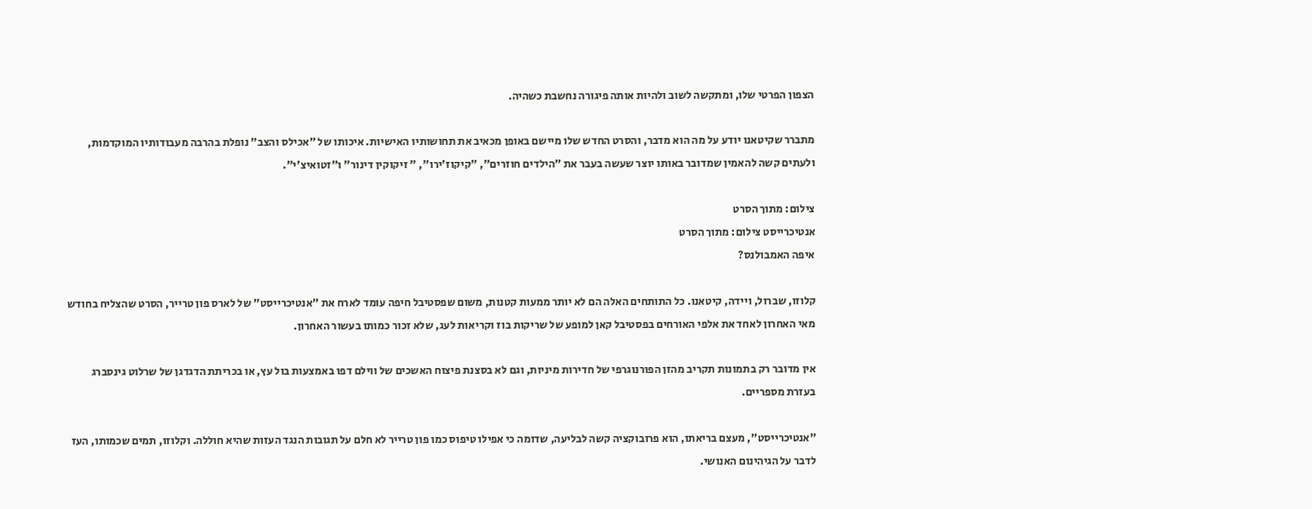הצפון הפרטי שלו, ומתקשה לשוב ולהיות אותה פיגורה נחשבת כשהיה.

מתברר שקיטאנו יודע על מה הוא מדבר, והסרט החדש שלו מיישם באופן מכאיב את תחושותיו האישיות. איכותו של "אכילס והצב" נופלת בהרבה מעבודותיו המוקדמות, ולעתים קשה להאמין שמדובר באותו יוצר שעשה בעבר את "הילדים חוזרים", "קיקוז'ירו", " זיקוקין דינור" ו"זטואיצ'י".

צילום: מתוך הסרט
אנטיכרייסט צילום: מתוך הסרט
איפה האמבולנס?

קלוזו, שברול, ויידה, קיטאנו. כל התותחים האלה הם לא יותר ממעות קטנות, משום שפסטיבל חיפה עומד לארח את "אנטיכרייסט" של לארס פון טרייר, הסרט שהצליח בחודש מאי האחרון לאחד את אלפי האורחים בפסטיבל קאן למופע של שריקות בוז וקריאות לעג, שלא זכור כמותו בעשור האחרון.

אין מדובר רק בתמונות תקריב מהזן הפורנוגרפי של חדירות מיניות, וגם לא בסצנת פיצוח האשכים של ווילם דפו באמצעות בול עץ, או בכריתת הדגדגן של שרלוט גינסברג בעזרת מספריים.

"אנטיכרייסט", מעצם בריאתו, הוא פרובוקציה קשה לבליעה, שדומה כי אפילו טיפוס כמו פון טרייר לא חלם על תגובות הנגד העזות שהיא חוללה. וקלוזו, תמים שכמותו, העז לדבר על הגיהינום האנושי.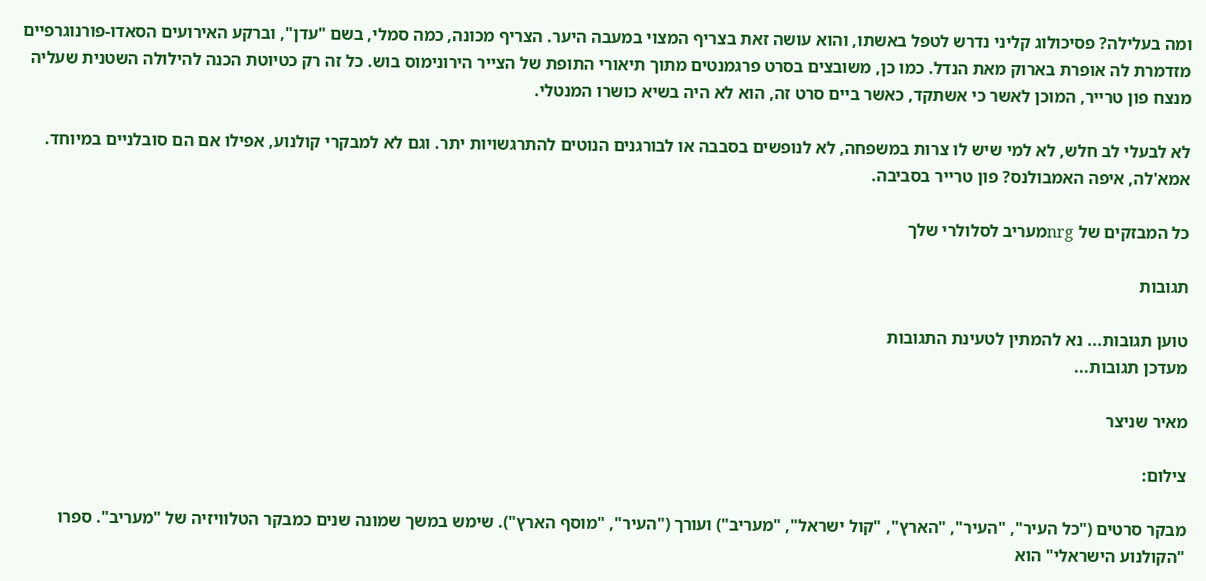ומה בעלילה? פסיכולוג קליני נדרש לטפל באשתו, והוא עושה זאת בצריף המצוי במעבה היער. הצריף מכונה, כמה סמלי, בשם "עדן", וברקע האירועים הסאדו-פורנוגרפיים מזדמרת לה אופרת בארוק מאת הנדל. כמו כן, משובצים בסרט פרגמנטים מתוך תיאורי התופת של הצייר הירונימוס בוש. כל זה רק כטיוטת הכנה להילולה השטנית שעליה מנצח פון טרייר, המוכן לאשר כי אשתקד, כאשר ביים סרט זה, הוא לא היה בשיא כושרו המנטלי.

לא לבעלי לב חלש, לא למי שיש לו צרות במשפחה, לא לנופשים בסבבה או לבורגנים הנוטים להתרגשויות יתר. וגם לא למבקרי קולנוע, אפילו אם הם סובלניים במיוחד. אמא'לה, איפה האמבולנס? פון טרייר בסביבה.

כל המבזקים של nrgמעריב לסלולרי שלך

תגובות

טוען תגובות... נא להמתין לטעינת התגובות
מעדכן תגובות...

מאיר שניצר

צילום:

מבקר סרטים ("כל העיר", "העיר", "הארץ", "קול ישראל", "מעריב") ועורך ("העיר", "מוסף הארץ"). שימש במשך שמונה שנים כמבקר הטלוויזיה של "מעריב". ספרו "הקולנוע הישראלי" הוא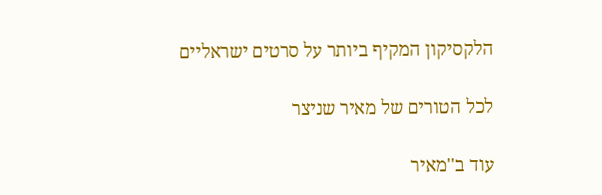הלקסיקון המקיף ביותר על סרטים ישראליים

לכל הטורים של מאיר שניצר

עוד ב''מאיר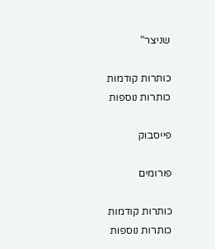שניצר''

כותרות קודמות
כותרות נוספות

פייסבוק

פורומים

כותרות קודמות
כותרות נוספות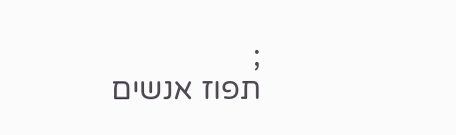;
תפוז אנשים